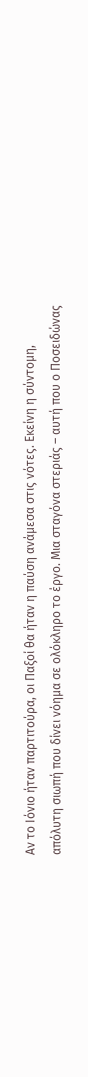Αν το Ιόνιο ήταν παρτιτούρα, οι Παξοί θα ήταν η παύση ανάμεσα στις νότες. Εκείνη η σύντομη, απόλυτη σιωπή που δίνει νόημα σε ολόκληρο το έργο. Μια σταγόνα στεριάς – αυτή που ο Ποσειδώνας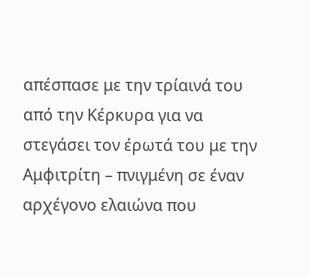απέσπασε με την τρίαινά του από την Κέρκυρα για να στεγάσει τον έρωτά του με την Αμφιτρίτη – πνιγμένη σε έναν αρχέγονο ελαιώνα που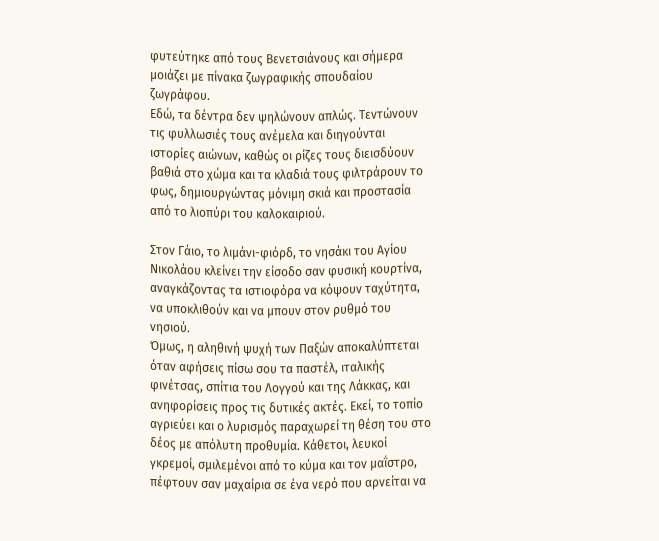φυτεύτηκε από τους Βενετσιάνους και σήμερα μοιάζει με πίνακα ζωγραφικής σπουδαίου ζωγράφου.
Εδώ, τα δέντρα δεν ψηλώνουν απλώς. Τεντώνουν τις φυλλωσιές τους ανέμελα και διηγούνται ιστορίες αιώνων, καθώς οι ρίζες τους διεισδύουν βαθιά στο χώμα και τα κλαδιά τους φιλτράρουν το φως, δημιουργώντας μόνιμη σκιά και προστασία από το λιοπύρι του καλοκαιριού.

Στον Γάιο, το λιμάνι-φιόρδ, το νησάκι του Αγίου Νικολάου κλείνει την είσοδο σαν φυσική κουρτίνα, αναγκάζοντας τα ιστιοφόρα να κόψουν ταχύτητα, να υποκλιθούν και να μπουν στον ρυθμό του νησιού.
Όμως, η αληθινή ψυχή των Παξών αποκαλύπτεται όταν αφήσεις πίσω σου τα παστέλ, ιταλικής φινέτσας, σπίτια του Λογγού και της Λάκκας, και ανηφορίσεις προς τις δυτικές ακτές. Εκεί, το τοπίο αγριεύει και ο λυρισμός παραχωρεί τη θέση του στο δέος με απόλυτη προθυμία. Κάθετοι, λευκοί γκρεμοί, σμιλεμένοι από το κύμα και τον μαΐστρο, πέφτουν σαν μαχαίρια σε ένα νερό που αρνείται να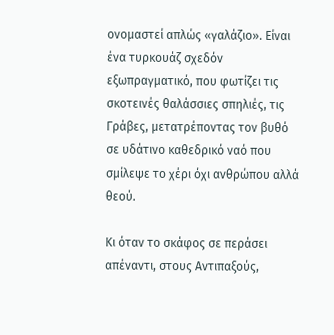ονομαστεί απλώς «γαλάζιο». Είναι ένα τυρκουάζ σχεδόν εξωπραγματικό, που φωτίζει τις σκοτεινές θαλάσσιες σπηλιές, τις Γράβες, μετατρέποντας τον βυθό σε υδάτινο καθεδρικό ναό που σμίλεψε το χέρι όχι ανθρώπου αλλά θεού.

Kι όταν το σκάφος σε περάσει απέναντι, στους Αντιπαξούς,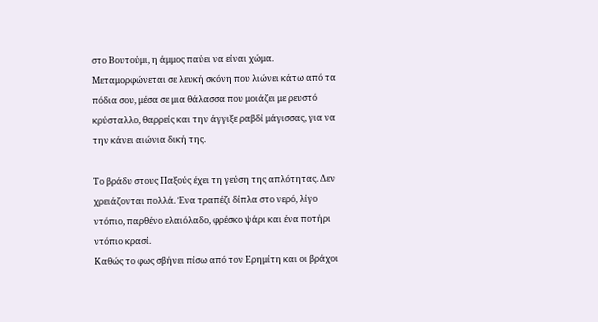στο Βουτούμι, η άμμος παύει να είναι χώμα. Μεταμορφώνεται σε λευκή σκόνη που λιώνει κάτω από τα πόδια σου, μέσα σε μια θάλασσα που μοιάζει με ρευστό κρύσταλλο, θαρρείς και την άγγιξε ραβδί μάγισσας, για να την κάνει αιώνια δική της.

Το βράδυ στους Παξούς έχει τη γεύση της απλότητας. Δεν χρειάζονται πολλά. Ένα τραπέζι δίπλα στο νερό, λίγο ντόπιο, παρθένο ελαιόλαδο, φρέσκο ψάρι και ένα ποτήρι ντόπιο κρασί.
Καθώς το φως σβήνει πίσω από τον Ερημίτη και οι βράχοι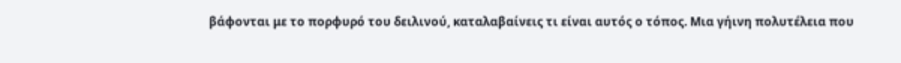βάφονται με το πορφυρό του δειλινού, καταλαβαίνεις τι είναι αυτός ο τόπος. Μια γήινη πολυτέλεια που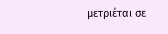μετριέται σε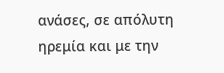ανάσες, σε απόλυτη ηρεμία και με την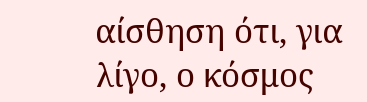αίσθηση ότι, για λίγο, ο κόσμος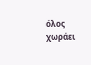όλος χωράει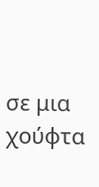σε μια χούφτα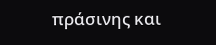πράσινης και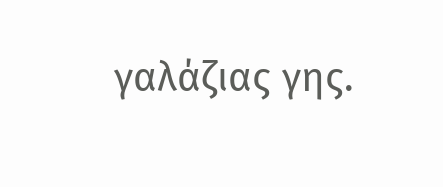γαλάζιας γης.